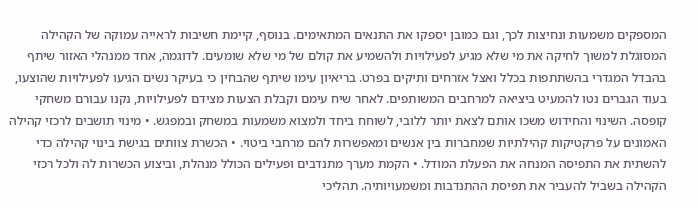המספקים משמעות ונחיצות לכך, וגם כמובן יספקו את התנאים המתאימים. בנוסף, קיימת חשיבות לראייה עמוקה של הקהילה המסוגלת למשוך לחיקה את מי שלא מגיע לפעילויות ולהשמיע את קולם של מי שלא שומעים. לדוגמה, אחד ממנהלי האזור שיתף בהבדל המגדרי בהשתתפות בכלל ואצל אזרחים ותיקים בפרט. בריאיון עימו שיתף שהבחין כי בעיקר נשים הגיעו לפעילויות שהוצעו, בעוד הגברים נטו להמעיט ביציאה למרחבים המשותפים. לאחר שיח עימם וקבלת הצעות מצידם לפעילויות, נקנו עבורם משחקי קופסה. השינוי והחידוש משכו אותם לצאת יותר ללובי, לשוחח ביחד ולמצוא משמעות במשחק ובמפגש. • מינוי תושבים לרכזי קהילה האמונים על פרקטיקות קהילתיות שמחברות בין אנשים ומאפשרות להם מרחבי ביטוי. • הכשרת צוותים בגישת בינוי קהילה כדי להשתית את התפיסה המנחה את הפעלת המודל. • הקמת מערך מתנדבים ופעילים הכולל מנהלת, וביצוע הכשרות לה ולכל רכזי הקהילה בשביל להעביר את תפיסת ההתנדבות ומשמעויותיה. תהליכי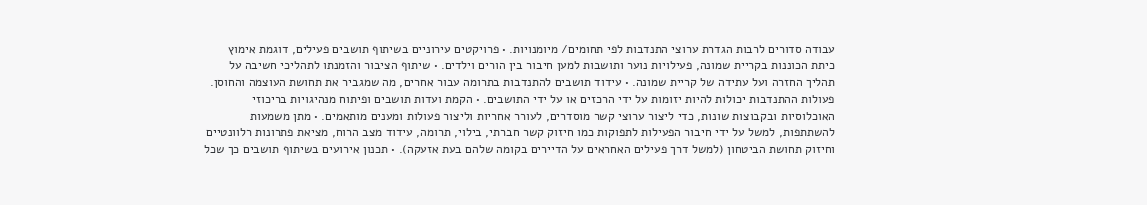עבודה סדורים לרבות הגדרת ערוצי התנדבות לפי תחומים/ מיומנויות. • פרויקטים עירוניים בשיתוף תושבים פעילים, דוגמת אימוץ כיתת הכוננות בקריית שמונה, פעילויות נוער ותושבות למען חיבור בין הורים וילדים. • שיתוף הציבור והזמנתו לתהליכי חשיבה על תהליך החזרה ועל עתידה של קריית שמונה. • עידוד תושבים להתנדבות בתרומה עבור אחרים, מה שמגביר את תחושת העוצמה והחוסן. פעולות ההתנדבות יכולות להיות יזומות על ידי הרכזים או על ידי התושבים. • הקמת ועדות תושבים ופיתוח מנהיגויות בריכוזי האוכלוסיות ובקבוצות שונות, כדי ליצור ערוצי קשר מוסדרים, לעורר אחריות וליצור פעולות ומענים מותאמים. • מתן משמעות להשתתפות, למשל על ידי חיבור הפעילות לתפוקות כמו חיזוק קשר חברתי, בילוי, תרומה, עידוד מצב הרוח, מציאת פתרונות רלוונטיים וחיזוק תחושת הביטחון (למשל דרך פעילים האחראים על הדיירים בקומה שלהם בעת אזעקה). • תכנון אירועים בשיתוף תושבים כך שכל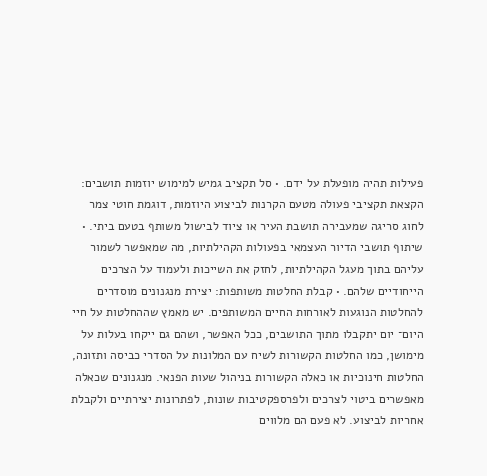פעילות תהיה מופעלת על ידם. • סל תקציב גמיש למימוש יוזמות תושבים: הקצאת תקציבי פעולה מטעם הקרנות לביצוע היוזמות, דוגמת חוטי צמר לחוג סריגה שמעבירה תושבת העיר או ציוד לבישול משותף בטעם ביתי. • שיתוף תושבי הדיור העצמאי בפעולות הקהילתיות, מה שמאפשר לשמור עליהם בתוך מעגל הקהילתיות, לחזק את השייכות ולעמוד על הצרכים הייחודיים שלהם. • קבלת החלטות משותפות: יצירת מנגנונים מוסדרים להחלטות הנוגעות לאורחות החיים המשותפים. יש מאמץ שההחלטות על חיי היום־ יום יתקבלו מתוך התושבים, ככל האפשר, ושהם גם ייקחו בעלות על מימושן, כמו החלטות הקשורות לשיח עם המלונות על הסדרי כביסה ותזונה, החלטות חינוכיות או כאלה הקשורות בניהול שעות הפנאי. מנגנונים שכאלה מאפשרים ביטוי לצרכים ולפרספקטיבות שונות, לפתרונות יצירתיים ולקבלת אחריות לביצוע. לא פעם הם מלווים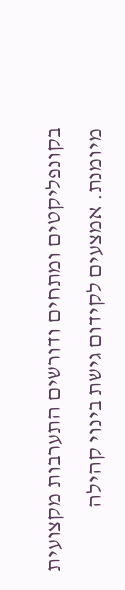בקונפליקטים ומתחים ודורשים התערבות מקצועית מיומנת. אמצעים לקידום גישת בינוי קהילה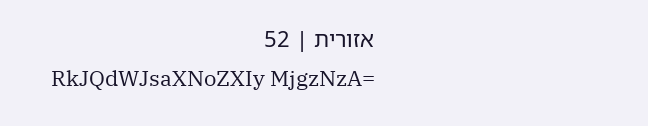אזורית | 52
RkJQdWJsaXNoZXIy MjgzNzA=